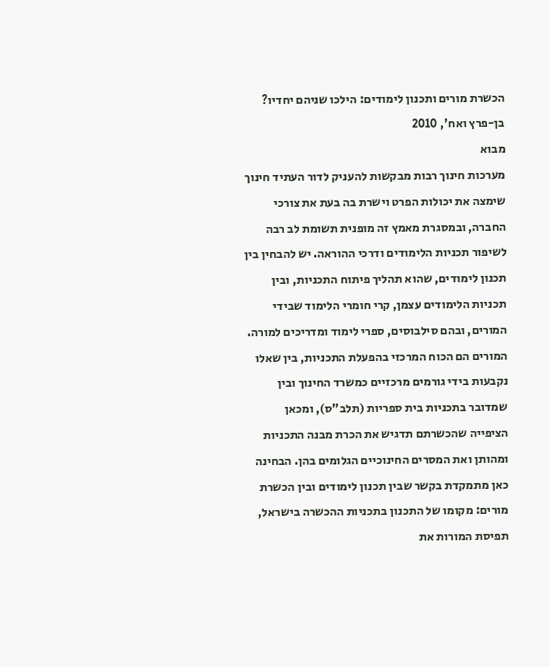הכשרת מורים ותכנון לימודים: הילכו שניהם יחדיו?
בן-פרץ ואח', 2010
מבוא
מערכות חינוך רבות מבקשות להעניק לדור העתיד חינוך שימצה את יכולות הפרט וישרת בה בעת את צורכי החברה, ובמסגרת מאמץ זה מופנית תשומת לב רבה לשיפור תכניות הלימודים ודרכי ההוראה. יש להבחין בין תכנון לימודים, שהוא תהליך פיתוח התכניות, ובין תכניות הלימודים עצמן, קרי חומרי הלימוד שבידי המורים, ובהם סילבוסים, ספרי לימוד ומדריכים למורה. המורים הם הכוח המרכזי בהפעלת התכניות, בין שאלו נקבעות בידי גורמים מרכזיים כמשרד החינוך ובין שמדובר בתכניות בית ספריות (תלב"ס), ומכאן הציפייה שהכשרתם תדגיש את הכרת מבנה התכניות ומהותן ואת המסרים החינוכיים הגלומים בהן. הבחינה כאן מתמקדת בקשר שבין תכנון לימודים ובין הכשרת מורים: מקומו של התכנון בתכניות ההכשרה בישראל, תפיסת המורות את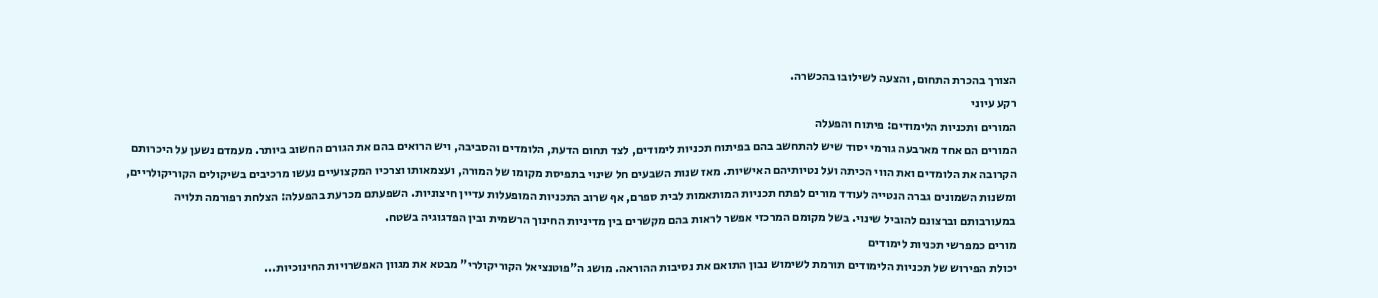הצורך בהכרת התחום, והצעה לשילובו בהכשרה.
רקע עיוני
המורים ותכניות הלימודים: פיתוח והפעלה
המורים הם אחד מארבעה גורמי יסוד שיש להתחשב בהם בפיתוח תכניות לימודים, לצד תחום הדעת, הלומדים והסביבה, ויש הרואים בהם את הגורם החשוב ביותר. מעמדם נשען על היכרותם הקרובה את הלומדים ואת הווי הכיתה ועל נטיותיהם האישיות. מאז שנות השבעים חל שינוי בתפיסת מקומו של המורה, ועצמאותו וצרכיו המקצועיים נעשו מרכיבים בשיקולים הקוריקולריים, ומשנות השמונים גברה הנטייה לעודד מורים לפתח תכניות המותאמות לבית ספרם, אף שרוב התכניות המופעלות עדיין חיצוניות. השפעתם מכרעת בהפעלה: הצלחת רפורמה תלויה במעורבותם וברצונם להוביל שינוי. בשל מקומם המרכזי אפשר לראות בהם מקשרים בין מדיניות החינוך הרשמית ובין הפדגוגיה בשטח.
מורים כמפרשי תכניות לימודים
יכולת הפירוש של תכניות הלימודים תורמת לשימוש נבון התואם את נסיבות ההוראה. מושג ה"פוטנציאל הקוריקולרי" מבטא את מגוון האפשרויות החינוכיות...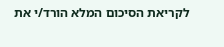לקריאת הסיכום המלא הורד/י את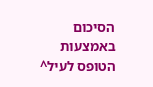הסיכום באמצעות הטופס לעיל^